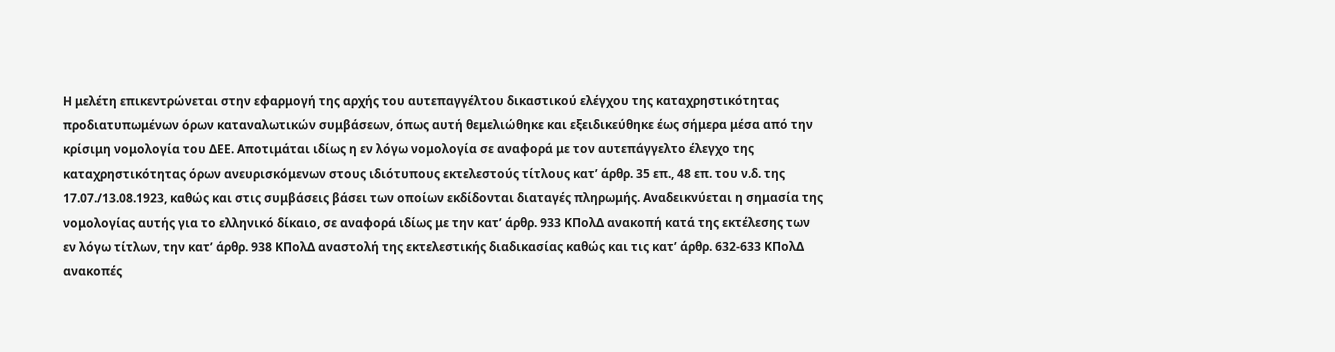Η μελέτη επικεντρώνεται στην εφαρμογή της αρχής του αυτεπαγγέλτου δικαστικού ελέγχου της καταχρηστικότητας προδιατυπωμένων όρων καταναλωτικών συμβάσεων, όπως αυτή θεμελιώθηκε και εξειδικεύθηκε έως σήμερα μέσα από την κρίσιμη νομολογία του ΔΕΕ. Αποτιμάται ιδίως η εν λόγω νομολογία σε αναφορά με τον αυτεπάγγελτο έλεγχο της καταχρηστικότητας όρων ανευρισκόμενων στους ιδιότυπους εκτελεστούς τίτλους κατ’ άρθρ. 35 επ., 48 επ. του ν.δ. της 17.07./13.08.1923, καθώς και στις συμβάσεις βάσει των οποίων εκδίδονται διαταγές πληρωμής. Αναδεικνύεται η σημασία της νομολογίας αυτής για το ελληνικό δίκαιο, σε αναφορά ιδίως με την κατ’ άρθρ. 933 ΚΠολΔ ανακοπή κατά της εκτέλεσης των εν λόγω τίτλων, την κατ’ άρθρ. 938 ΚΠολΔ αναστολή της εκτελεστικής διαδικασίας καθώς και τις κατ’ άρθρ. 632-633 ΚΠολΔ ανακοπές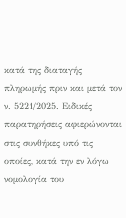κατά της διαταγής πληρωμής πριν και μετά τον ν. 5221/2025. Ειδικές παρατηρήσεις αφιερώνονται στις συνθήκες υπό τις οποίες, κατά την εν λόγω νομολογία του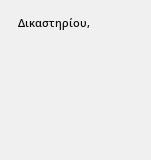Δικαστηρίου,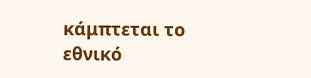κάμπτεται το εθνικό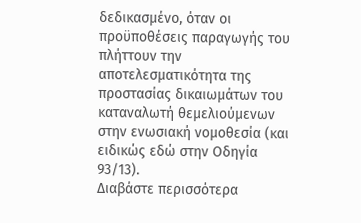δεδικασμένο, όταν οι προϋποθέσεις παραγωγής του πλήττουν την αποτελεσματικότητα της προστασίας δικαιωμάτων του καταναλωτή θεμελιούμενων στην ενωσιακή νομοθεσία (και ειδικώς εδώ στην Οδηγία 93/13).
Διαβάστε περισσότερα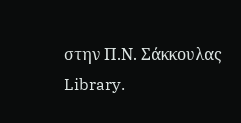στην Π.Ν. Σάκκουλας Library.